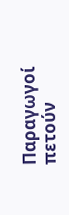Παραγωγοί πετούν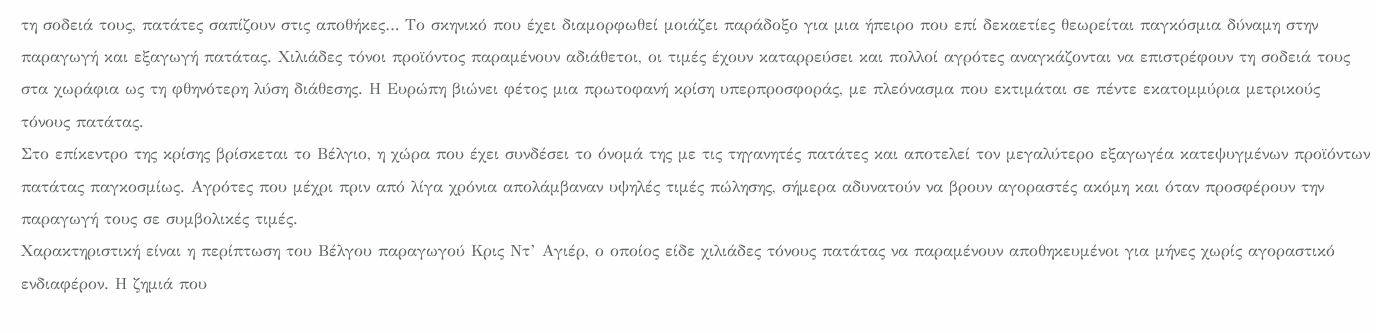τη σοδειά τους, πατάτες σαπίζουν στις αποθήκες… Το σκηνικό που έχει διαμορφωθεί μοιάζει παράδοξο για μια ήπειρο που επί δεκαετίες θεωρείται παγκόσμια δύναμη στην παραγωγή και εξαγωγή πατάτας. Χιλιάδες τόνοι προϊόντος παραμένουν αδιάθετοι, οι τιμές έχουν καταρρεύσει και πολλοί αγρότες αναγκάζονται να επιστρέφουν τη σοδειά τους στα χωράφια ως τη φθηνότερη λύση διάθεσης. Η Ευρώπη βιώνει φέτος μια πρωτοφανή κρίση υπερπροσφοράς, με πλεόνασμα που εκτιμάται σε πέντε εκατομμύρια μετρικούς τόνους πατάτας.
Στο επίκεντρο της κρίσης βρίσκεται το Βέλγιο, η χώρα που έχει συνδέσει το όνομά της με τις τηγανητές πατάτες και αποτελεί τον μεγαλύτερο εξαγωγέα κατεψυγμένων προϊόντων πατάτας παγκοσμίως. Αγρότες που μέχρι πριν από λίγα χρόνια απολάμβαναν υψηλές τιμές πώλησης, σήμερα αδυνατούν να βρουν αγοραστές ακόμη και όταν προσφέρουν την παραγωγή τους σε συμβολικές τιμές.
Χαρακτηριστική είναι η περίπτωση του Βέλγου παραγωγού Κρις Ντ’ Αγιέρ, ο οποίος είδε χιλιάδες τόνους πατάτας να παραμένουν αποθηκευμένοι για μήνες χωρίς αγοραστικό ενδιαφέρον. Η ζημιά που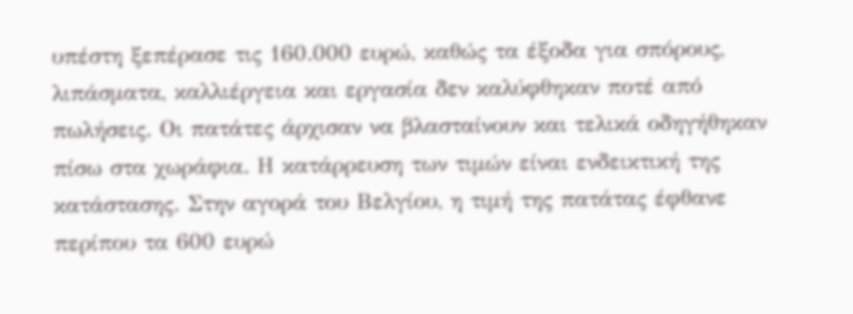υπέστη ξεπέρασε τις 160.000 ευρώ, καθώς τα έξοδα για σπόρους, λιπάσματα, καλλιέργεια και εργασία δεν καλύφθηκαν ποτέ από πωλήσεις. Οι πατάτες άρχισαν να βλασταίνουν και τελικά οδηγήθηκαν πίσω στα χωράφια. Η κατάρρευση των τιμών είναι ενδεικτική της κατάστασης. Στην αγορά του Βελγίου, η τιμή της πατάτας έφθανε περίπου τα 600 ευρώ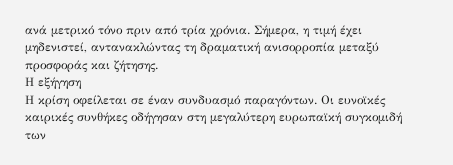ανά μετρικό τόνο πριν από τρία χρόνια. Σήμερα, η τιμή έχει μηδενιστεί, αντανακλώντας τη δραματική ανισορροπία μεταξύ προσφοράς και ζήτησης.
Η εξήγηση
Η κρίση οφείλεται σε έναν συνδυασμό παραγόντων. Οι ευνοϊκές καιρικές συνθήκες οδήγησαν στη μεγαλύτερη ευρωπαϊκή συγκομιδή των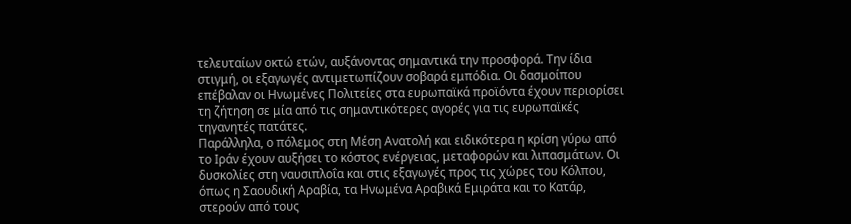τελευταίων οκτώ ετών, αυξάνοντας σημαντικά την προσφορά. Την ίδια στιγμή, οι εξαγωγές αντιμετωπίζουν σοβαρά εμπόδια. Οι δασμοίπου επέβαλαν οι Ηνωμένες Πολιτείες στα ευρωπαϊκά προϊόντα έχουν περιορίσει τη ζήτηση σε μία από τις σημαντικότερες αγορές για τις ευρωπαϊκές τηγανητές πατάτες.
Παράλληλα, ο πόλεμος στη Μέση Ανατολή και ειδικότερα η κρίση γύρω από το Ιράν έχουν αυξήσει το κόστος ενέργειας, μεταφορών και λιπασμάτων. Οι δυσκολίες στη ναυσιπλοΐα και στις εξαγωγές προς τις χώρες του Κόλπου, όπως η Σαουδική Αραβία, τα Ηνωμένα Αραβικά Εμιράτα και το Κατάρ, στερούν από τους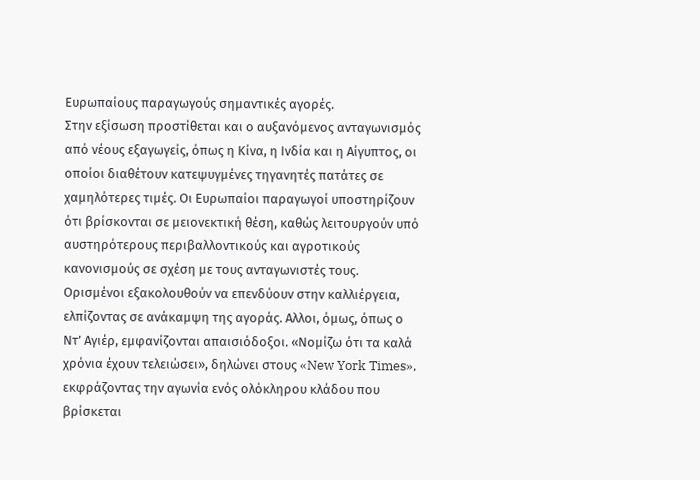Ευρωπαίους παραγωγούς σημαντικές αγορές.
Στην εξίσωση προστίθεται και ο αυξανόμενος ανταγωνισμός από νέους εξαγωγείς, όπως η Κίνα, η Ινδία και η Αίγυπτος, οι οποίοι διαθέτουν κατεψυγμένες τηγανητές πατάτες σε χαμηλότερες τιμές. Οι Ευρωπαίοι παραγωγοί υποστηρίζουν ότι βρίσκονται σε μειονεκτική θέση, καθώς λειτουργούν υπό αυστηρότερους περιβαλλοντικούς και αγροτικούς κανονισμούς σε σχέση με τους ανταγωνιστές τους.
Ορισμένοι εξακολουθούν να επενδύουν στην καλλιέργεια, ελπίζοντας σε ανάκαμψη της αγοράς. Αλλοι, όμως, όπως ο Ντ’ Αγιέρ, εμφανίζονται απαισιόδοξοι. «Νομίζω ότι τα καλά χρόνια έχουν τελειώσει», δηλώνει στους «New York Times», εκφράζοντας την αγωνία ενός ολόκληρου κλάδου που βρίσκεται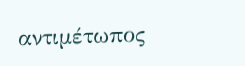αντιμέτωπος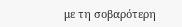με τη σοβαρότερη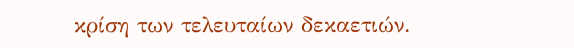κρίση των τελευταίων δεκαετιών.